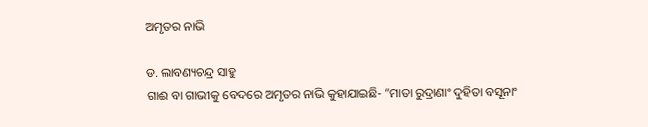ଅମୃତର ନାଭି

ଡ. ଲାବଣ୍ୟଚନ୍ଦ୍ର ସାହୁ
ଗାଈ ବା ଗାଭୀକୁ ବେଦରେ ଅମୃତର ନାଭି କୁହାଯାଇଛି- ”ମାତା ରୁଦ୍ରାଣାଂ ଦୁହିତା ବସୂନାଂ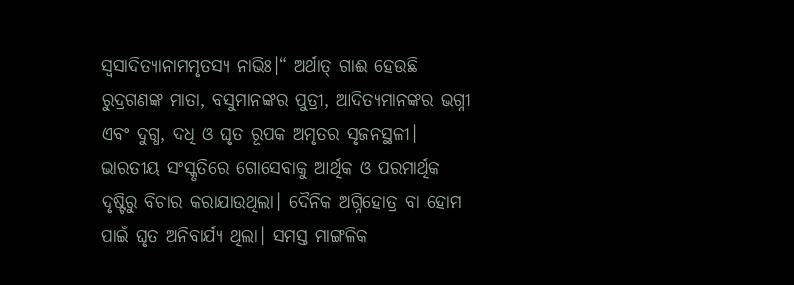ସ୍ବସାଦିତ୍ୟାନାମମୃତସ୍ୟ ନାଭିଃ।“ ଅର୍ଥାତ୍‌ ଗାଈ ହେଉଛି ରୁଦ୍ରଗଣଙ୍କ ମାତା, ବସୁମାନଙ୍କର ପୁତ୍ରୀ, ଆଦିତ୍ୟମାନଙ୍କର ଭଗ୍ନୀ ଏବଂ ଦୁଗ୍ଧ, ଦଧି ଓ ଘୃତ ରୂପକ ଅମୃତର ସୃଜନସ୍ଥଳୀ। ଭାରତୀୟ ସଂସ୍କୃତିରେ ଗୋସେବାକୁ ଆର୍ଥିକ ଓ ପରମାର୍ଥିକ ଦୃଷ୍ଟିରୁ ବିଚାର କରାଯାଉଥିଲା। ଦୈନିକ ଅଗ୍ନିହୋତ୍ର ବା ହୋମ ପାଇଁ ଘୃତ ଅନିବାର୍ଯ୍ୟ ଥିଲା। ସମସ୍ତ ମାଙ୍ଗଳିକ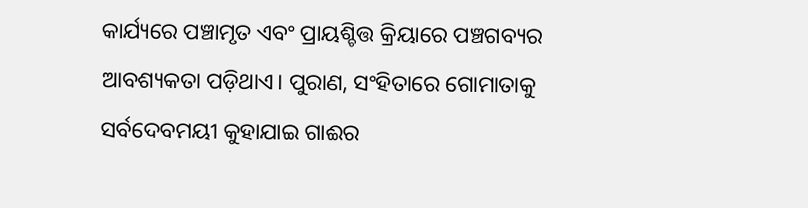କାର୍ଯ୍ୟରେ ପଞ୍ଚାମୃତ ଏବଂ ପ୍ରାୟଶ୍ଚିତ୍ତ କ୍ରିୟାରେ ପଞ୍ଚଗବ୍ୟର ଆବଶ୍ୟକତା ପଡ଼ିଥାଏ। ପୁରାଣ, ସଂହିତାରେ ଗୋମାତାକୁ ସର୍ବଦେବମୟୀ କୁହାଯାଇ ଗାଈର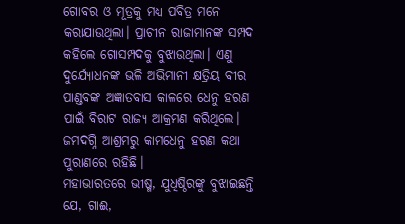ଗୋବର ଓ ମୂତ୍ରକୁ ମଧ୍ୟ ପବିତ୍ର ମନେ କରାଯାଉଥିଲା। ପ୍ରାଚୀନ ରାଜାମାନଙ୍କ ସମ୍ପଦ କହିଲେ ଗୋସମ୍ପଦକୁ ବୁଝାଉଥିଲା। ଏଣୁ ଦୁର୍ଯ୍ୟୋଧନଙ୍କ ଭଳି ଅଭିମାନୀ କ୍ଷତ୍ରିୟ ବୀର ପାଣ୍ଡବଙ୍କ ଅଜ୍ଞାତବାସ କାଳରେ ଧେନୁ ହରଣ ପାଇଁ ବିରାଟ ରାଜ୍ୟ ଆକ୍ରମଣ କରିଥିଲେ। ଜମଦଗ୍ନି ଆଶ୍ରମରୁ କାମଧେନୁ ହରଣ କଥା ପୁରାଣରେ ରହିଛି।
ମହାଭାରତରେ ଭୀଷ୍ମ, ଯୁଧିଷ୍ଠିରଙ୍କୁ ବୁଝାଇଛନ୍ତି ଯେ, ଗାଈ,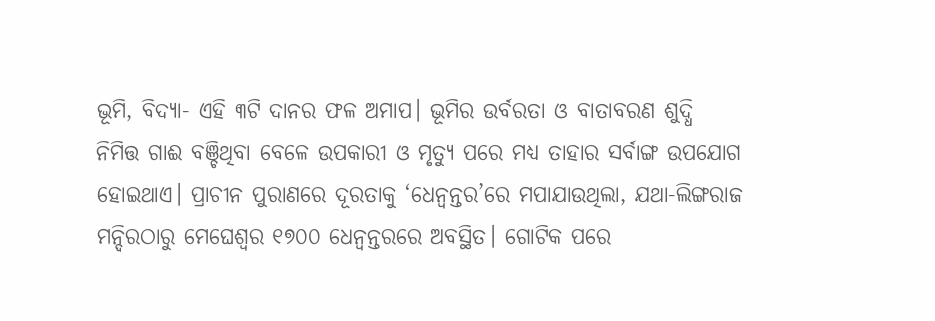ଭୂମି, ବିଦ୍ୟା- ଏହି ୩ଟି ଦାନର ଫଳ ଅମାପ। ଭୂମିର ଉର୍ବରତା ଓ ବାତାବରଣ ଶୁଦ୍ଧି ନିମିତ୍ତ ଗାଈ ବଞ୍ଚିଥିବା ବେଳେ ଉପକାରୀ ଓ ମୃତ୍ୟୁ ପରେ ମଧ୍ୟ ତାହାର ସର୍ବାଙ୍ଗ ଉପଯୋଗ ହୋଇଥାଏ। ପ୍ରାଚୀନ ପୁରାଣରେ ଦୂରତାକୁ ‘ଧେନ୍ବନ୍ତର’ରେ ମପାଯାଉଥିଲା, ଯଥା-ଲିଙ୍ଗରାଜ ମନ୍ଦିରଠାରୁ ମେଘେଶ୍ୱର ୧୭୦୦ ଧେନ୍ବନ୍ତରରେ ଅବସ୍ଥିତ। ଗୋଟିକ ପରେ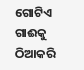ଗୋଟିଏ ଗାଈକୁ ଠିଆକରି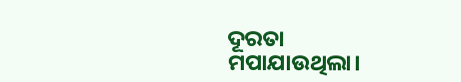ଦୂରତା ମପାଯାଉଥିଲା।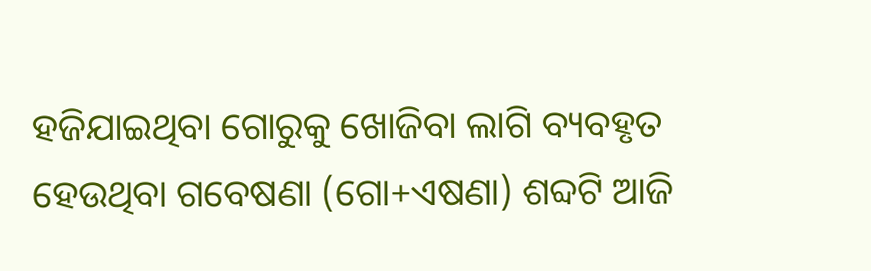ହଜିଯାଇଥିବା ଗୋରୁକୁ ଖୋଜିବା ଲାଗି ବ୍ୟବହୃତ ହେଉଥିବା ଗବେଷଣା (ଗୋ+ଏଷଣା) ଶବ୍ଦଟି ଆଜି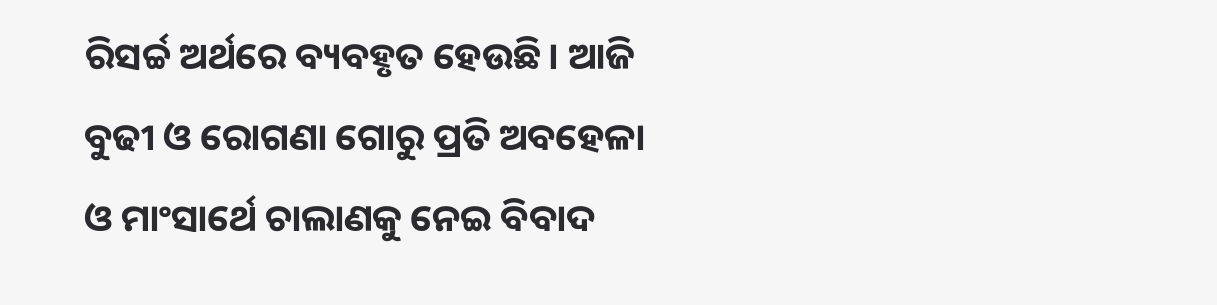ରିସର୍ଚ୍ଚ ଅର୍ଥରେ ବ୍ୟବହୃତ ହେଉଛି। ଆଜି ବୁଢୀ ଓ ରୋଗଣା ଗୋରୁ ପ୍ରତି ଅବହେଳା ଓ ମାଂସାର୍ଥେ ଚାଲାଣକୁ ନେଇ ବିବାଦ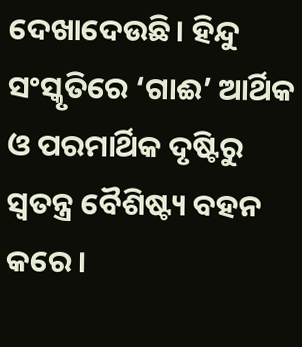ଦେଖାଦେଉଛି। ହିନ୍ଦୁ ସଂସ୍କୃତିରେ ‘ଗାଈ’ ଆର୍ଥିକ ଓ ପରମାର୍ଥିକ ଦୃଷ୍ଟିରୁ ସ୍ବତନ୍ତ୍ର ବୈଶିଷ୍ଟ୍ୟ ବହନ କରେ।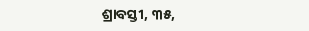ଶ୍ରାବସ୍ତୀ, ୩୫,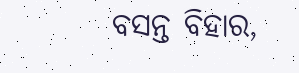ବସନ୍ତ ବିହାର,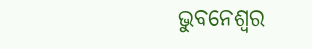ଭୁବନେଶ୍ୱର